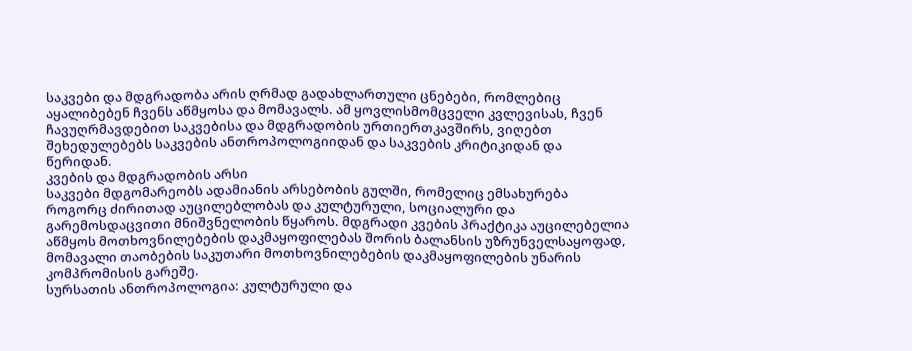საკვები და მდგრადობა არის ღრმად გადახლართული ცნებები, რომლებიც აყალიბებენ ჩვენს აწმყოსა და მომავალს. ამ ყოვლისმომცველი კვლევისას, ჩვენ ჩავუღრმავდებით საკვებისა და მდგრადობის ურთიერთკავშირს, ვიღებთ შეხედულებებს საკვების ანთროპოლოგიიდან და საკვების კრიტიკიდან და წერიდან.
კვების და მდგრადობის არსი
საკვები მდგომარეობს ადამიანის არსებობის გულში, რომელიც ემსახურება როგორც ძირითად აუცილებლობას და კულტურული, სოციალური და გარემოსდაცვითი მნიშვნელობის წყაროს. მდგრადი კვების პრაქტიკა აუცილებელია აწმყოს მოთხოვნილებების დაკმაყოფილებას შორის ბალანსის უზრუნველსაყოფად, მომავალი თაობების საკუთარი მოთხოვნილებების დაკმაყოფილების უნარის კომპრომისის გარეშე.
სურსათის ანთროპოლოგია: კულტურული და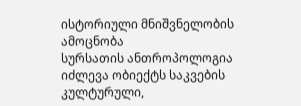ისტორიული მნიშვნელობის ამოცნობა
სურსათის ანთროპოლოგია იძლევა ობიექტს საკვების კულტურული,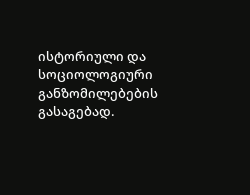ისტორიული და სოციოლოგიური განზომილებების გასაგებად.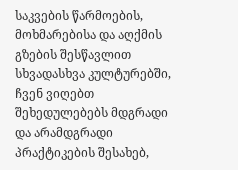საკვების წარმოების, მოხმარებისა და აღქმის გზების შესწავლით სხვადასხვა კულტურებში, ჩვენ ვიღებთ შეხედულებებს მდგრადი და არამდგრადი პრაქტიკების შესახებ,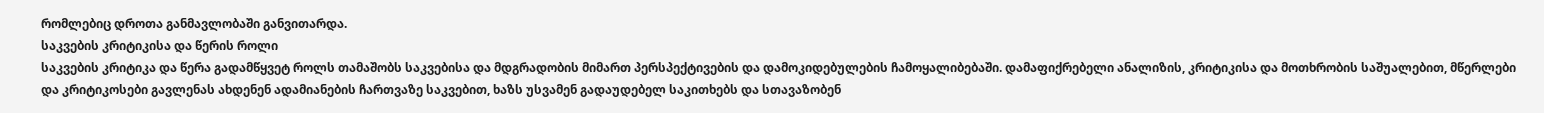რომლებიც დროთა განმავლობაში განვითარდა.
საკვების კრიტიკისა და წერის როლი
საკვების კრიტიკა და წერა გადამწყვეტ როლს თამაშობს საკვებისა და მდგრადობის მიმართ პერსპექტივების და დამოკიდებულების ჩამოყალიბებაში. დამაფიქრებელი ანალიზის, კრიტიკისა და მოთხრობის საშუალებით, მწერლები და კრიტიკოსები გავლენას ახდენენ ადამიანების ჩართვაზე საკვებით, ხაზს უსვამენ გადაუდებელ საკითხებს და სთავაზობენ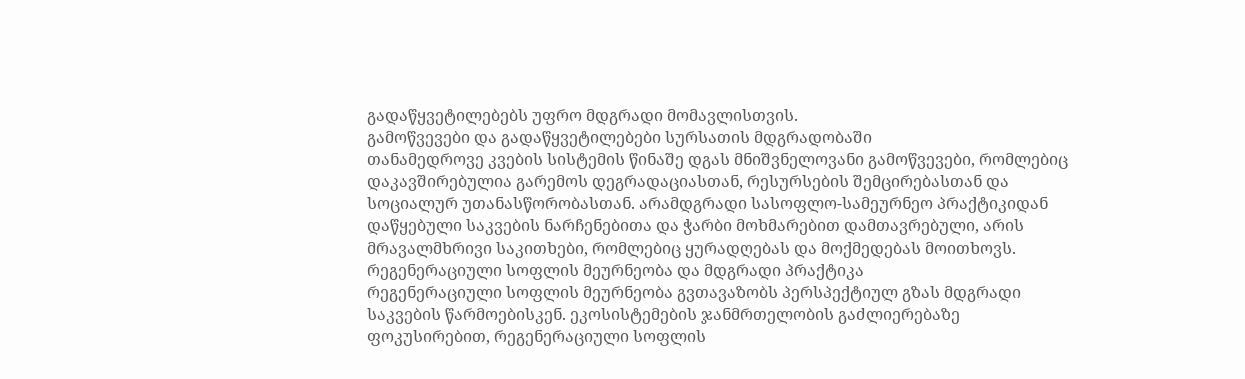გადაწყვეტილებებს უფრო მდგრადი მომავლისთვის.
გამოწვევები და გადაწყვეტილებები სურსათის მდგრადობაში
თანამედროვე კვების სისტემის წინაშე დგას მნიშვნელოვანი გამოწვევები, რომლებიც დაკავშირებულია გარემოს დეგრადაციასთან, რესურსების შემცირებასთან და სოციალურ უთანასწორობასთან. არამდგრადი სასოფლო-სამეურნეო პრაქტიკიდან დაწყებული საკვების ნარჩენებითა და ჭარბი მოხმარებით დამთავრებული, არის მრავალმხრივი საკითხები, რომლებიც ყურადღებას და მოქმედებას მოითხოვს.
რეგენერაციული სოფლის მეურნეობა და მდგრადი პრაქტიკა
რეგენერაციული სოფლის მეურნეობა გვთავაზობს პერსპექტიულ გზას მდგრადი საკვების წარმოებისკენ. ეკოსისტემების ჯანმრთელობის გაძლიერებაზე ფოკუსირებით, რეგენერაციული სოფლის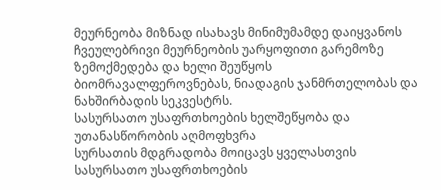მეურნეობა მიზნად ისახავს მინიმუმამდე დაიყვანოს ჩვეულებრივი მეურნეობის უარყოფითი გარემოზე ზემოქმედება და ხელი შეუწყოს ბიომრავალფეროვნებას, ნიადაგის ჯანმრთელობას და ნახშირბადის სეკვესტრს.
სასურსათო უსაფრთხოების ხელშეწყობა და უთანასწორობის აღმოფხვრა
სურსათის მდგრადობა მოიცავს ყველასთვის სასურსათო უსაფრთხოების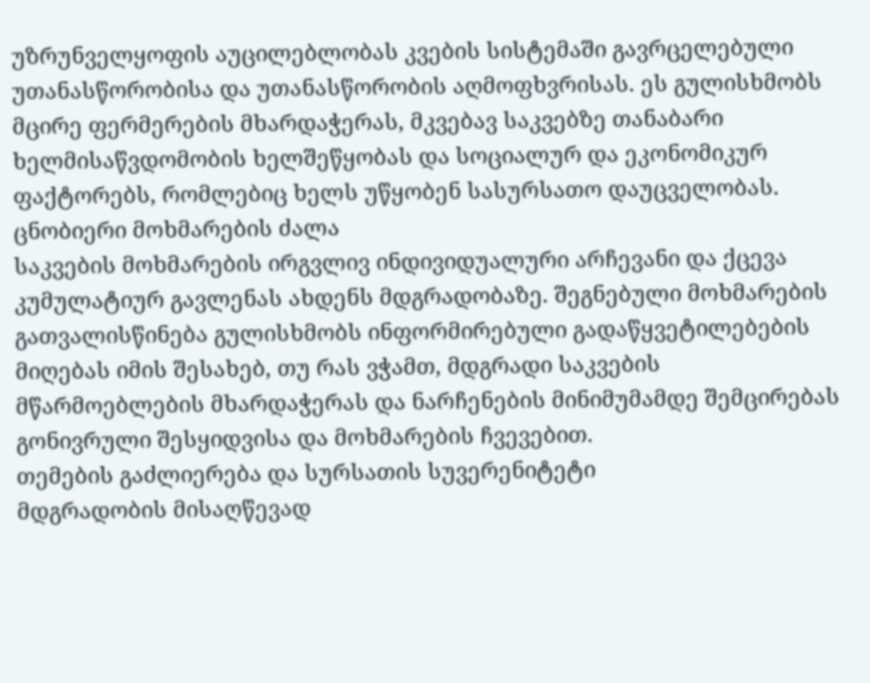უზრუნველყოფის აუცილებლობას კვების სისტემაში გავრცელებული უთანასწორობისა და უთანასწორობის აღმოფხვრისას. ეს გულისხმობს მცირე ფერმერების მხარდაჭერას, მკვებავ საკვებზე თანაბარი ხელმისაწვდომობის ხელშეწყობას და სოციალურ და ეკონომიკურ ფაქტორებს, რომლებიც ხელს უწყობენ სასურსათო დაუცველობას.
ცნობიერი მოხმარების ძალა
საკვების მოხმარების ირგვლივ ინდივიდუალური არჩევანი და ქცევა კუმულატიურ გავლენას ახდენს მდგრადობაზე. შეგნებული მოხმარების გათვალისწინება გულისხმობს ინფორმირებული გადაწყვეტილებების მიღებას იმის შესახებ, თუ რას ვჭამთ, მდგრადი საკვების მწარმოებლების მხარდაჭერას და ნარჩენების მინიმუმამდე შემცირებას გონივრული შესყიდვისა და მოხმარების ჩვევებით.
თემების გაძლიერება და სურსათის სუვერენიტეტი
მდგრადობის მისაღწევად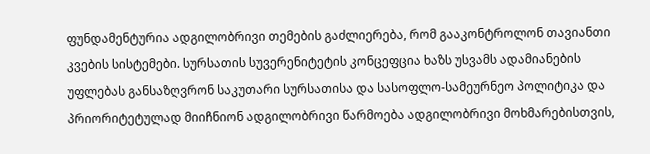ფუნდამენტურია ადგილობრივი თემების გაძლიერება, რომ გააკონტროლონ თავიანთი კვების სისტემები. სურსათის სუვერენიტეტის კონცეფცია ხაზს უსვამს ადამიანების უფლებას განსაზღვრონ საკუთარი სურსათისა და სასოფლო-სამეურნეო პოლიტიკა და პრიორიტეტულად მიიჩნიონ ადგილობრივი წარმოება ადგილობრივი მოხმარებისთვის,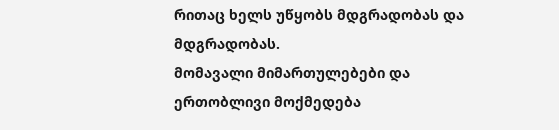რითაც ხელს უწყობს მდგრადობას და მდგრადობას.
მომავალი მიმართულებები და ერთობლივი მოქმედება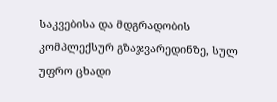საკვებისა და მდგრადობის კომპლექსურ გზაჯვარედინზე, სულ უფრო ცხადი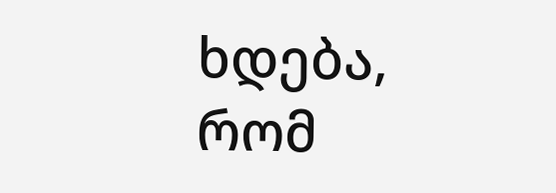ხდება, რომ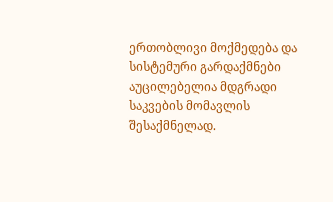ერთობლივი მოქმედება და სისტემური გარდაქმნები აუცილებელია მდგრადი საკვების მომავლის შესაქმნელად.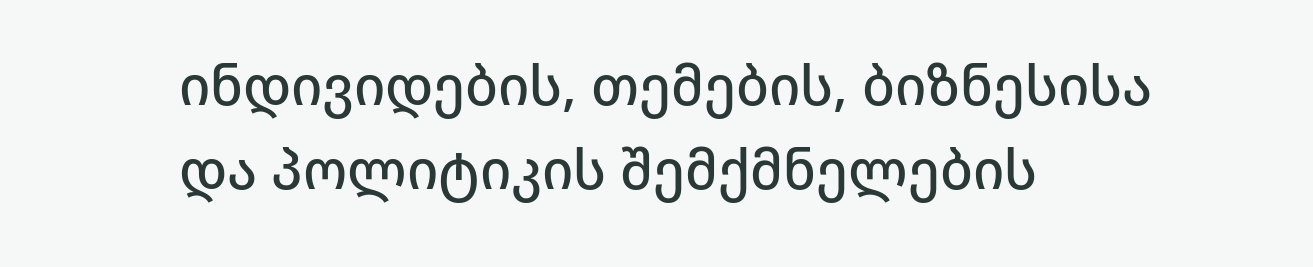ინდივიდების, თემების, ბიზნესისა და პოლიტიკის შემქმნელების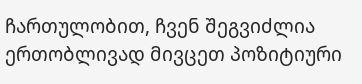ჩართულობით, ჩვენ შეგვიძლია ერთობლივად მივცეთ პოზიტიური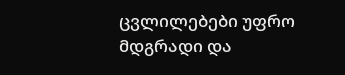ცვლილებები უფრო მდგრადი და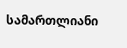სამართლიანი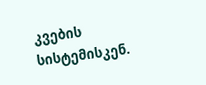კვების სისტემისკენ.